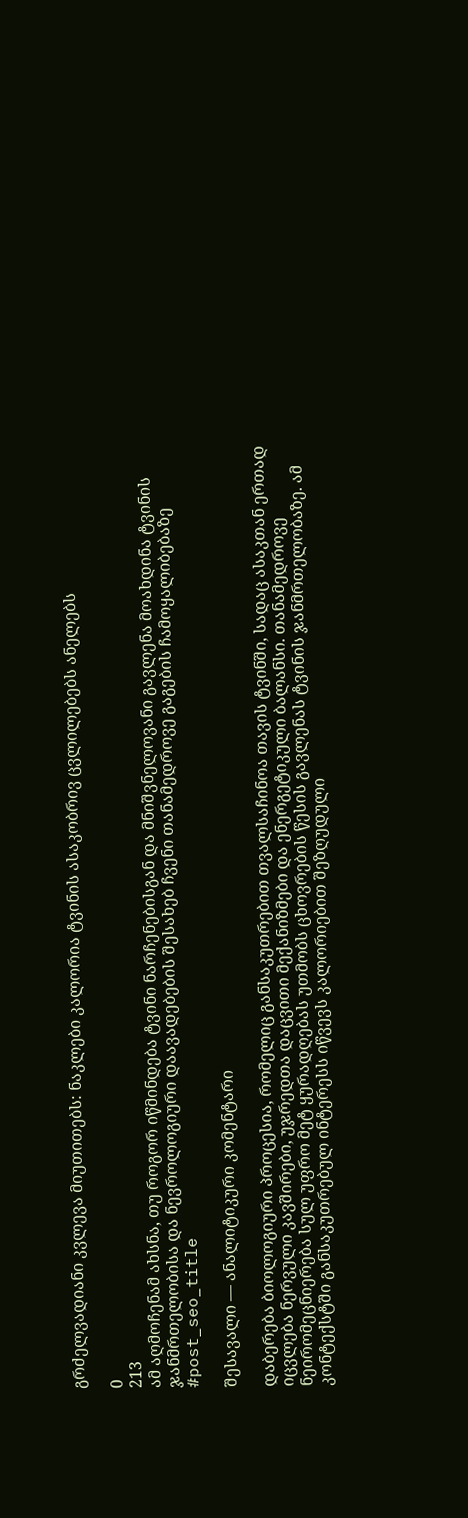გრძელვადიანი კვლევა მიუთითებს: ნაკლები კალორია ტვინის ასაკობრივ ცვლილებებს ანელებს

0
213
ამ აღმოჩენამ ახსნა, თუ როგორ იწმინდება ტვინი ნარჩენებისგან და მნიშვნელოვანი გავლენა მოახდინა ტვინის ჯანმრთელობისა და ნევროლოგიური დაავადებების შესახებ ჩვენი თანამედროვე გაგების ჩამოყალიბებაზე
#post_seo_title

შესავალი — ანალიტიკური კომენტარი

დაბერება ბიოლოგიური პროცესია, რომელიც განსაკუთრებით თვალსაჩინოა თავის ტვინში, სადაც ასაკთან ერთად იცვლება ნერვული კავშირები, უჯრედთა დაცვითი მექანიზმები და ენერგეტიკული ბალანსი. თანამედროვე ნეირომეცნიერება სულ უფრო მეტ ყურადღებას უთმობს ცხოვრების წესის გავლენას ტვინის ჯანმრთელობაზე. ამ კონტექსტში განსაკუთრებულ ინტერესს იწვევს კალორიებით შეზღუდული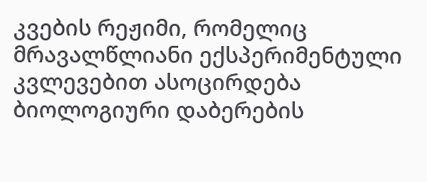კვების რეჟიმი, რომელიც მრავალწლიანი ექსპერიმენტული კვლევებით ასოცირდება ბიოლოგიური დაბერების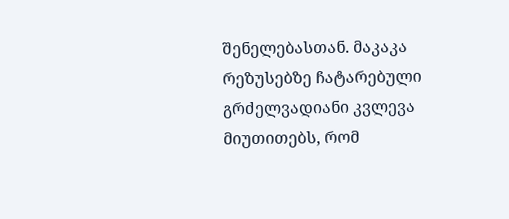შენელებასთან. მაკაკა რეზუსებზე ჩატარებული გრძელვადიანი კვლევა მიუთითებს, რომ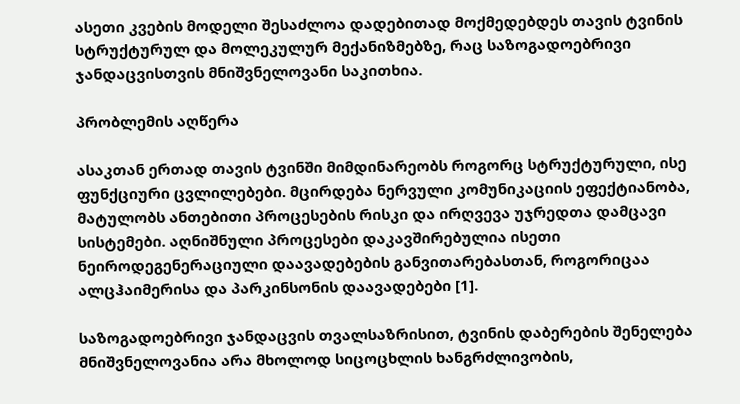ასეთი კვების მოდელი შესაძლოა დადებითად მოქმედებდეს თავის ტვინის სტრუქტურულ და მოლეკულურ მექანიზმებზე, რაც საზოგადოებრივი ჯანდაცვისთვის მნიშვნელოვანი საკითხია.

პრობლემის აღწერა

ასაკთან ერთად თავის ტვინში მიმდინარეობს როგორც სტრუქტურული, ისე ფუნქციური ცვლილებები. მცირდება ნერვული კომუნიკაციის ეფექტიანობა, მატულობს ანთებითი პროცესების რისკი და ირღვევა უჯრედთა დამცავი სისტემები. აღნიშნული პროცესები დაკავშირებულია ისეთი ნეიროდეგენერაციული დაავადებების განვითარებასთან, როგორიცაა ალცჰაიმერისა და პარკინსონის დაავადებები [1].

საზოგადოებრივი ჯანდაცვის თვალსაზრისით, ტვინის დაბერების შენელება მნიშვნელოვანია არა მხოლოდ სიცოცხლის ხანგრძლივობის,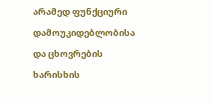არამედ ფუნქციური დამოუკიდებლობისა და ცხოვრების ხარისხის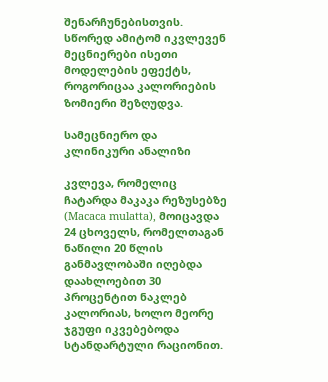შენარჩუნებისთვის. სწორედ ამიტომ იკვლევენ მეცნიერები ისეთი მოდელების ეფექტს, როგორიცაა კალორიების ზომიერი შეზღუდვა.

სამეცნიერო და კლინიკური ანალიზი

კვლევა, რომელიც ჩატარდა მაკაკა რეზუსებზე (Macaca mulatta), მოიცავდა 24 ცხოველს, რომელთაგან ნაწილი 20 წლის განმავლობაში იღებდა დაახლოებით 30 პროცენტით ნაკლებ კალორიას, ხოლო მეორე ჯგუფი იკვებებოდა სტანდარტული რაციონით.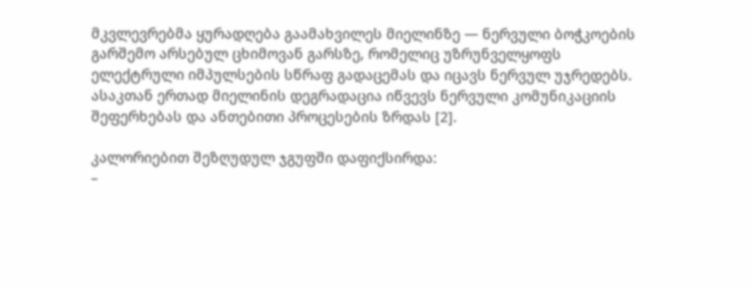მკვლევრებმა ყურადღება გაამახვილეს მიელინზე — ნერვული ბოჭკოების გარშემო არსებულ ცხიმოვან გარსზე, რომელიც უზრუნველყოფს ელექტრული იმპულსების სწრაფ გადაცემას და იცავს ნერვულ უჯრედებს. ასაკთან ერთად მიელინის დეგრადაცია იწვევს ნერვული კომუნიკაციის შეფერხებას და ანთებითი პროცესების ზრდას [2].

კალორიებით შეზღუდულ ჯგუფში დაფიქსირდა:
–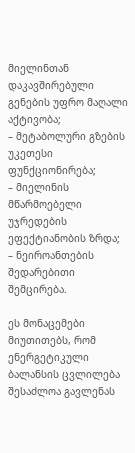მიელინთან დაკავშირებული გენების უფრო მაღალი აქტივობა;
– მეტაბოლური გზების უკეთესი ფუნქციონირება;
– მიელინის მწარმოებელი უჯრედების ეფექტიანობის ზრდა;
– ნეიროანთების შედარებითი შემცირება.

ეს მონაცემები მიუთითებს, რომ ენერგეტიკული ბალანსის ცვლილება შესაძლოა გავლენას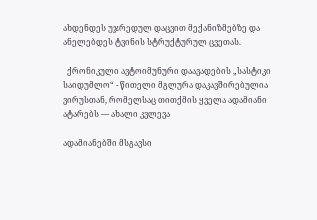ახდენდეს უჯრედულ დაცვით მექანიზმებზე და ანელებდეს ტვინის სტრუქტურულ ცვეთას.

  ქრონიკული ავტოიმუნური დაავადების „სასტიკი საიდუმლო“ - წითელი მგლურა დაკავშირებულია ვირუსთან, რომელსაც თითქმის ყველა ადამიანი ატარებს — ახალი კვლევა

ადამიანებში მსგავსი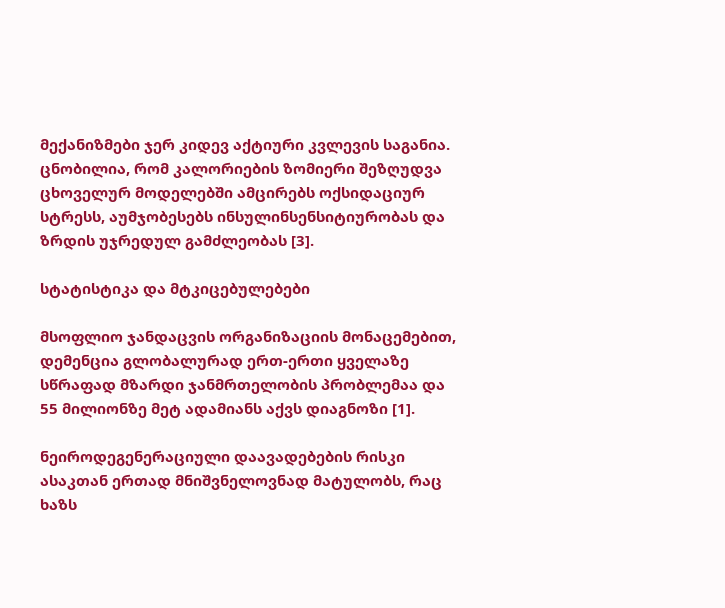მექანიზმები ჯერ კიდევ აქტიური კვლევის საგანია. ცნობილია, რომ კალორიების ზომიერი შეზღუდვა ცხოველურ მოდელებში ამცირებს ოქსიდაციურ სტრესს, აუმჯობესებს ინსულინსენსიტიურობას და ზრდის უჯრედულ გამძლეობას [3].

სტატისტიკა და მტკიცებულებები

მსოფლიო ჯანდაცვის ორგანიზაციის მონაცემებით, დემენცია გლობალურად ერთ-ერთი ყველაზე სწრაფად მზარდი ჯანმრთელობის პრობლემაა და 55 მილიონზე მეტ ადამიანს აქვს დიაგნოზი [1].

ნეიროდეგენერაციული დაავადებების რისკი ასაკთან ერთად მნიშვნელოვნად მატულობს, რაც ხაზს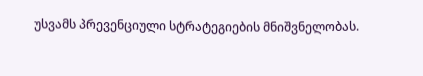უსვამს პრევენციული სტრატეგიების მნიშვნელობას.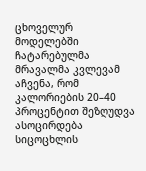ცხოველურ მოდელებში ჩატარებულმა მრავალმა კვლევამ აჩვენა, რომ კალორიების 20–40 პროცენტით შეზღუდვა ასოცირდება სიცოცხლის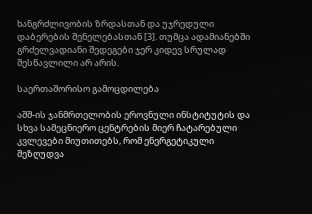ხანგრძლივობის ზრდასთან და უჯრედული დაბერების შენელებასთან [3]. თუმცა ადამიანებში გრძელვადიანი შედეგები ჯერ კიდევ სრულად შესწავლილი არ არის.

საერთაშორისო გამოცდილება

აშშ-ის ჯანმრთელობის ეროვნული ინსტიტუტის და სხვა სამეცნიერო ცენტრების მიერ ჩატარებული კვლევები მიუთითებს, რომ ენერგეტიკული შეზღუდვა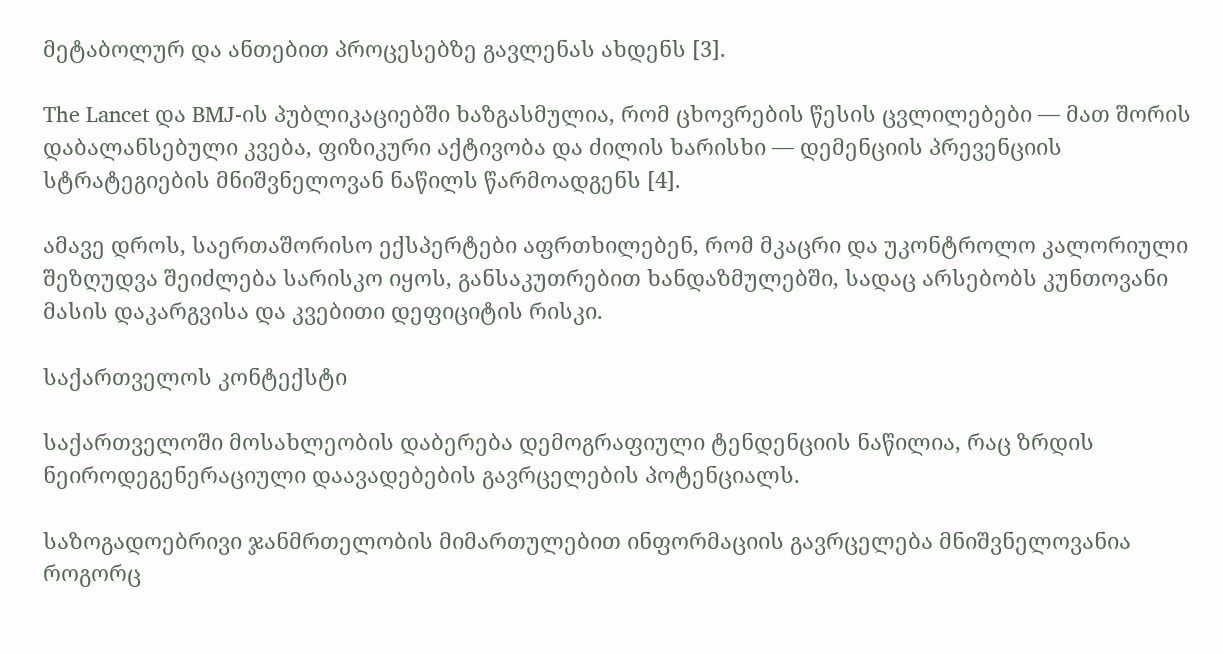მეტაბოლურ და ანთებით პროცესებზე გავლენას ახდენს [3].

The Lancet და BMJ-ის პუბლიკაციებში ხაზგასმულია, რომ ცხოვრების წესის ცვლილებები — მათ შორის დაბალანსებული კვება, ფიზიკური აქტივობა და ძილის ხარისხი — დემენციის პრევენციის სტრატეგიების მნიშვნელოვან ნაწილს წარმოადგენს [4].

ამავე დროს, საერთაშორისო ექსპერტები აფრთხილებენ, რომ მკაცრი და უკონტროლო კალორიული შეზღუდვა შეიძლება სარისკო იყოს, განსაკუთრებით ხანდაზმულებში, სადაც არსებობს კუნთოვანი მასის დაკარგვისა და კვებითი დეფიციტის რისკი.

საქართველოს კონტექსტი

საქართველოში მოსახლეობის დაბერება დემოგრაფიული ტენდენციის ნაწილია, რაც ზრდის ნეიროდეგენერაციული დაავადებების გავრცელების პოტენციალს.

საზოგადოებრივი ჯანმრთელობის მიმართულებით ინფორმაციის გავრცელება მნიშვნელოვანია როგორც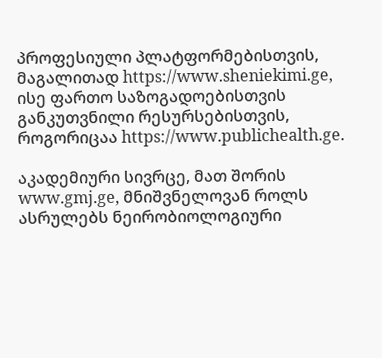პროფესიული პლატფორმებისთვის, მაგალითად https://www.sheniekimi.ge, ისე ფართო საზოგადოებისთვის განკუთვნილი რესურსებისთვის, როგორიცაა https://www.publichealth.ge.

აკადემიური სივრცე, მათ შორის www.gmj.ge, მნიშვნელოვან როლს ასრულებს ნეირობიოლოგიური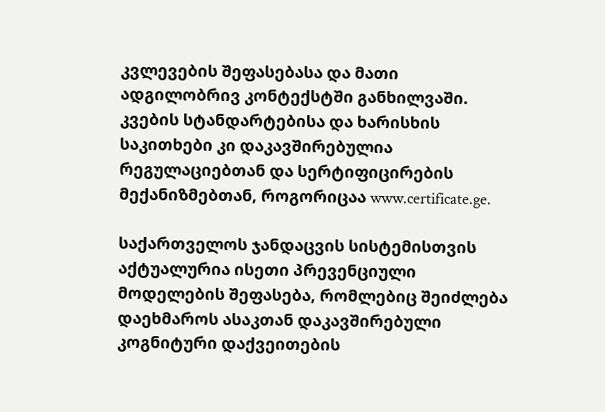კვლევების შეფასებასა და მათი ადგილობრივ კონტექსტში განხილვაში. კვების სტანდარტებისა და ხარისხის საკითხები კი დაკავშირებულია რეგულაციებთან და სერტიფიცირების მექანიზმებთან, როგორიცაა www.certificate.ge.

საქართველოს ჯანდაცვის სისტემისთვის აქტუალურია ისეთი პრევენციული მოდელების შეფასება, რომლებიც შეიძლება დაეხმაროს ასაკთან დაკავშირებული კოგნიტური დაქვეითების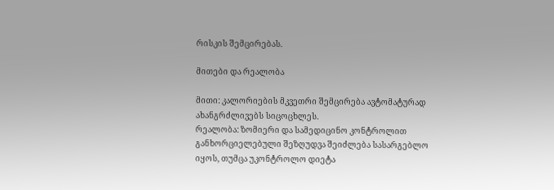რისკის შემცირებას.

მითები და რეალობა

მითი: კალორიების მკვეთრი შემცირება ავტომატურად ახანგრძლივებს სიცოცხლეს.
რეალობა: ზომიერი და სამედიცინო კონტროლით განხორციელებული შეზღუდვა შეიძლება სასარგებლო იყოს, თუმცა უკონტროლო დიეტა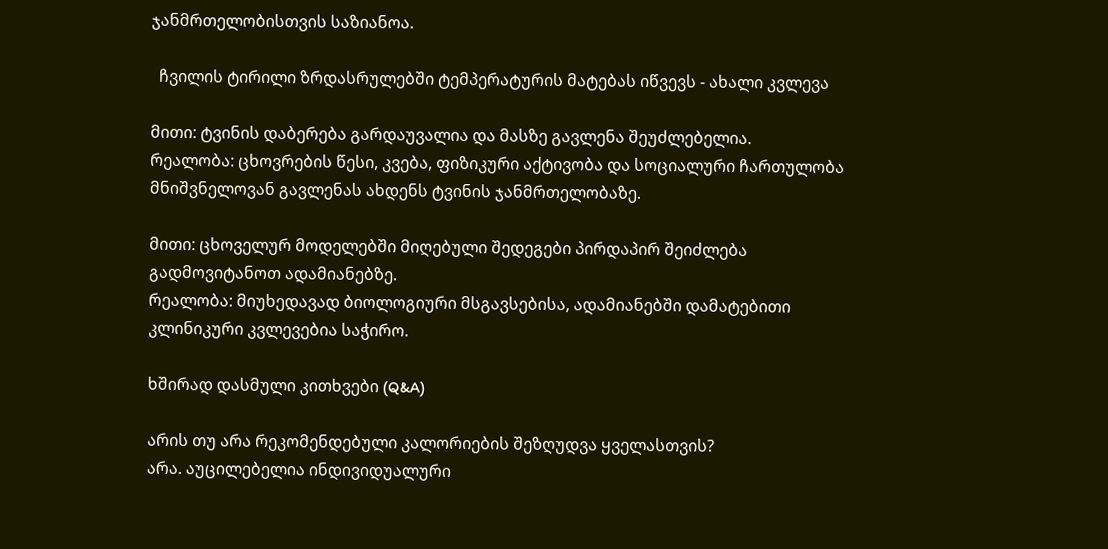ჯანმრთელობისთვის საზიანოა.

  ჩვილის ტირილი ზრდასრულებში ტემპერატურის მატებას იწვევს - ახალი კვლევა

მითი: ტვინის დაბერება გარდაუვალია და მასზე გავლენა შეუძლებელია.
რეალობა: ცხოვრების წესი, კვება, ფიზიკური აქტივობა და სოციალური ჩართულობა მნიშვნელოვან გავლენას ახდენს ტვინის ჯანმრთელობაზე.

მითი: ცხოველურ მოდელებში მიღებული შედეგები პირდაპირ შეიძლება გადმოვიტანოთ ადამიანებზე.
რეალობა: მიუხედავად ბიოლოგიური მსგავსებისა, ადამიანებში დამატებითი კლინიკური კვლევებია საჭირო.

ხშირად დასმული კითხვები (Q&A)

არის თუ არა რეკომენდებული კალორიების შეზღუდვა ყველასთვის?
არა. აუცილებელია ინდივიდუალური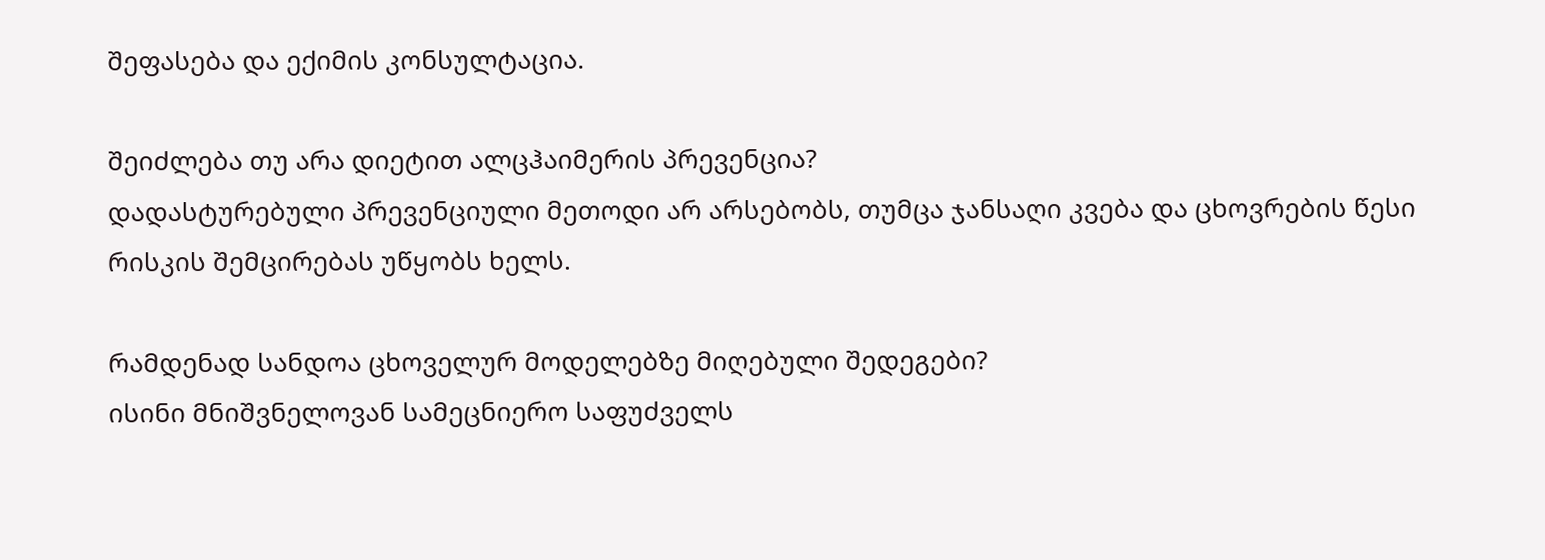შეფასება და ექიმის კონსულტაცია.

შეიძლება თუ არა დიეტით ალცჰაიმერის პრევენცია?
დადასტურებული პრევენციული მეთოდი არ არსებობს, თუმცა ჯანსაღი კვება და ცხოვრების წესი რისკის შემცირებას უწყობს ხელს.

რამდენად სანდოა ცხოველურ მოდელებზე მიღებული შედეგები?
ისინი მნიშვნელოვან სამეცნიერო საფუძველს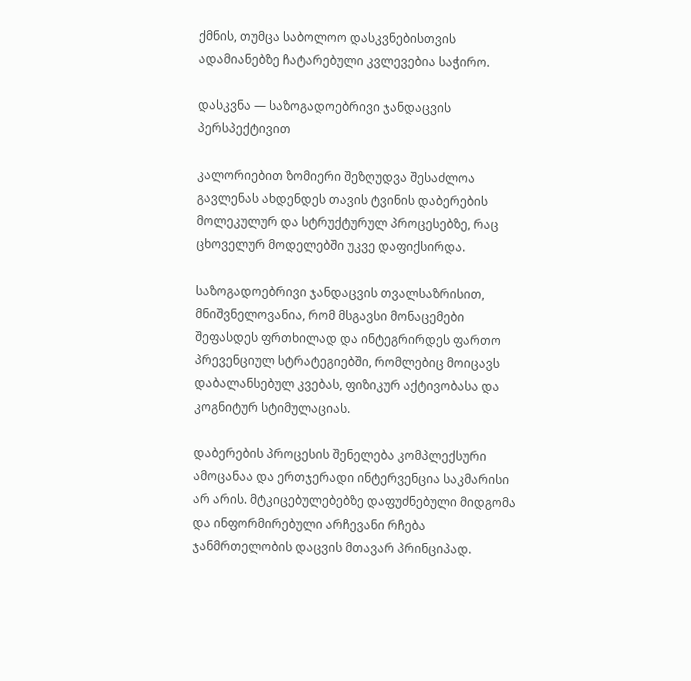ქმნის, თუმცა საბოლოო დასკვნებისთვის ადამიანებზე ჩატარებული კვლევებია საჭირო.

დასკვნა — საზოგადოებრივი ჯანდაცვის პერსპექტივით

კალორიებით ზომიერი შეზღუდვა შესაძლოა გავლენას ახდენდეს თავის ტვინის დაბერების მოლეკულურ და სტრუქტურულ პროცესებზე, რაც ცხოველურ მოდელებში უკვე დაფიქსირდა.

საზოგადოებრივი ჯანდაცვის თვალსაზრისით, მნიშვნელოვანია, რომ მსგავსი მონაცემები შეფასდეს ფრთხილად და ინტეგრირდეს ფართო პრევენციულ სტრატეგიებში, რომლებიც მოიცავს დაბალანსებულ კვებას, ფიზიკურ აქტივობასა და კოგნიტურ სტიმულაციას.

დაბერების პროცესის შენელება კომპლექსური ამოცანაა და ერთჯერადი ინტერვენცია საკმარისი არ არის. მტკიცებულებებზე დაფუძნებული მიდგომა და ინფორმირებული არჩევანი რჩება ჯანმრთელობის დაცვის მთავარ პრინციპად.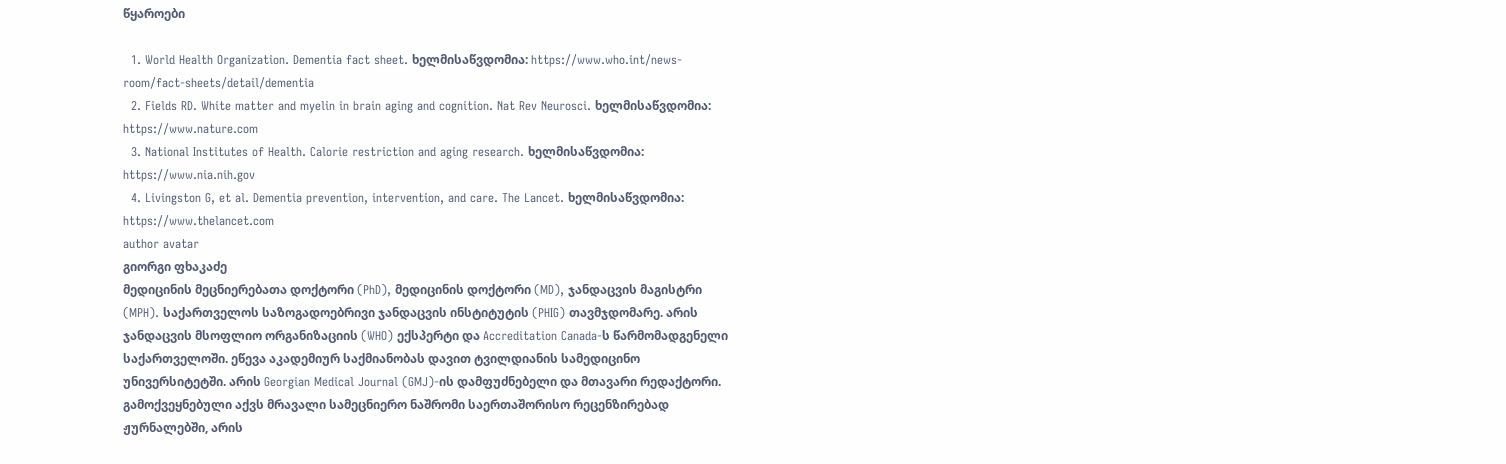წყაროები

  1. World Health Organization. Dementia fact sheet. ხელმისაწვდომია: https://www.who.int/news-room/fact-sheets/detail/dementia
  2. Fields RD. White matter and myelin in brain aging and cognition. Nat Rev Neurosci. ხელმისაწვდომია: https://www.nature.com
  3. National Institutes of Health. Calorie restriction and aging research. ხელმისაწვდომია: https://www.nia.nih.gov
  4. Livingston G, et al. Dementia prevention, intervention, and care. The Lancet. ხელმისაწვდომია: https://www.thelancet.com
author avatar
გიორგი ფხაკაძე
მედიცინის მეცნიერებათა დოქტორი (PhD), მედიცინის დოქტორი (MD), ჯანდაცვის მაგისტრი (MPH). საქართველოს საზოგადოებრივი ჯანდაცვის ინსტიტუტის (PHIG) თავმჯდომარე. არის ჯანდაცვის მსოფლიო ორგანიზაციის (WHO) ექსპერტი და Accreditation Canada-ს წარმომადგენელი საქართველოში. ეწევა აკადემიურ საქმიანობას დავით ტვილდიანის სამედიცინო უნივერსიტეტში. არის Georgian Medical Journal (GMJ)-ის დამფუძნებელი და მთავარი რედაქტორი. გამოქვეყნებული აქვს მრავალი სამეცნიერო ნაშრომი საერთაშორისო რეცენზირებად ჟურნალებში, არის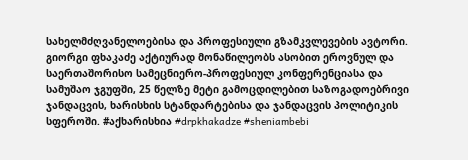სახელმძღვანელოებისა და პროფესიული გზამკვლევების ავტორი. გიორგი ფხაკაძე აქტიურად მონაწილეობს ასობით ეროვნულ და საერთაშორისო სამეცნიერო-პროფესიულ კონფერენციასა და სამუშაო ჯგუფში, 25 წელზე მეტი გამოცდილებით საზოგადოებრივი ჯანდაცვის, ხარისხის სტანდარტებისა და ჯანდაცვის პოლიტიკის სფეროში. #აქხარისხია #drpkhakadze #sheniambebi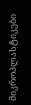მიკროპლასტიკები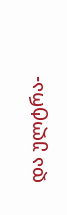და ულტრა-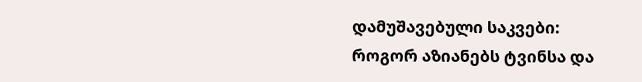დამუშავებული საკვები: როგორ აზიანებს ტვინსა და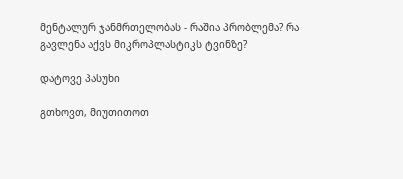მენტალურ ჯანმრთელობას - რაშია პრობლემა? რა გავლენა აქვს მიკროპლასტიკს ტვინზე?

დატოვე პასუხი

გთხოვთ, მიუთითოთ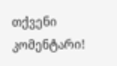თქვენი კომენტარი!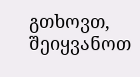გთხოვთ, შეიყვანოთ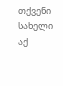თქვენი სახელი აქ